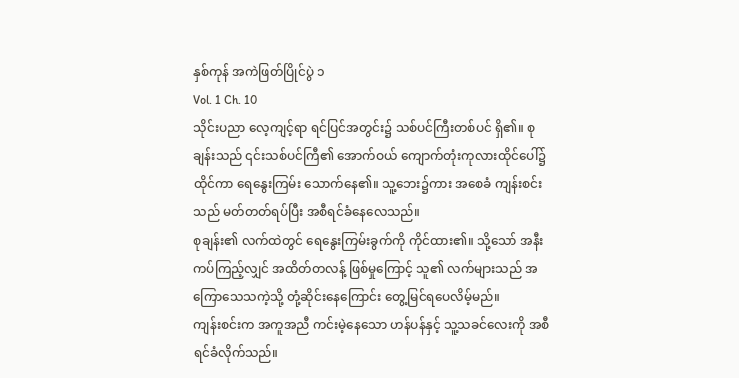နှစ်ကုန် အကဲဖြတ်ပြိုင်ပွဲ ၁
Vol. 1 Ch. 10
သိုင်းပညာ လေ့ကျင့်ရာ ရင်ပြင်အတွင်း၌ သစ်ပင်ကြီးတစ်ပင် ရှိ၏။ စုချန်းသည် ၎င်းသစ်ပင်ကြီ၏ အောက်ဝယ် ကျောက်တုံးကုလားထိုင်ပေါ်၌ ထိုင်ကာ ရေနွေးကြမ်း သောက်နေ၏။ သူ့ဘေး၌ကား အစေခံ ကျန်းစင်းသည် မတ်တတ်ရပ်ပြီး အစီရင်ခံနေလေသည်။
စုချန်း၏ လက်ထဲတွင် ရေနွေးကြမ်းခွက်ကို ကိုင်ထား၏။ သို့သော် အနီးကပ်ကြည့်လျှင် အထိတ်တလန့် ဖြစ်မှုကြောင့် သူ၏ လက်များသည် အကြောသေသကဲ့သို့ တုံ့ဆိုင်းနေကြောင်း တွေ့မြင်ရပေလိမ့်မည်။
ကျန်းစင်းက အကူအညီ ကင်းမဲ့နေသော ဟန်ပန်နှင့် သူ့သခင်လေးကို အစီရင်ခံလိုက်သည်။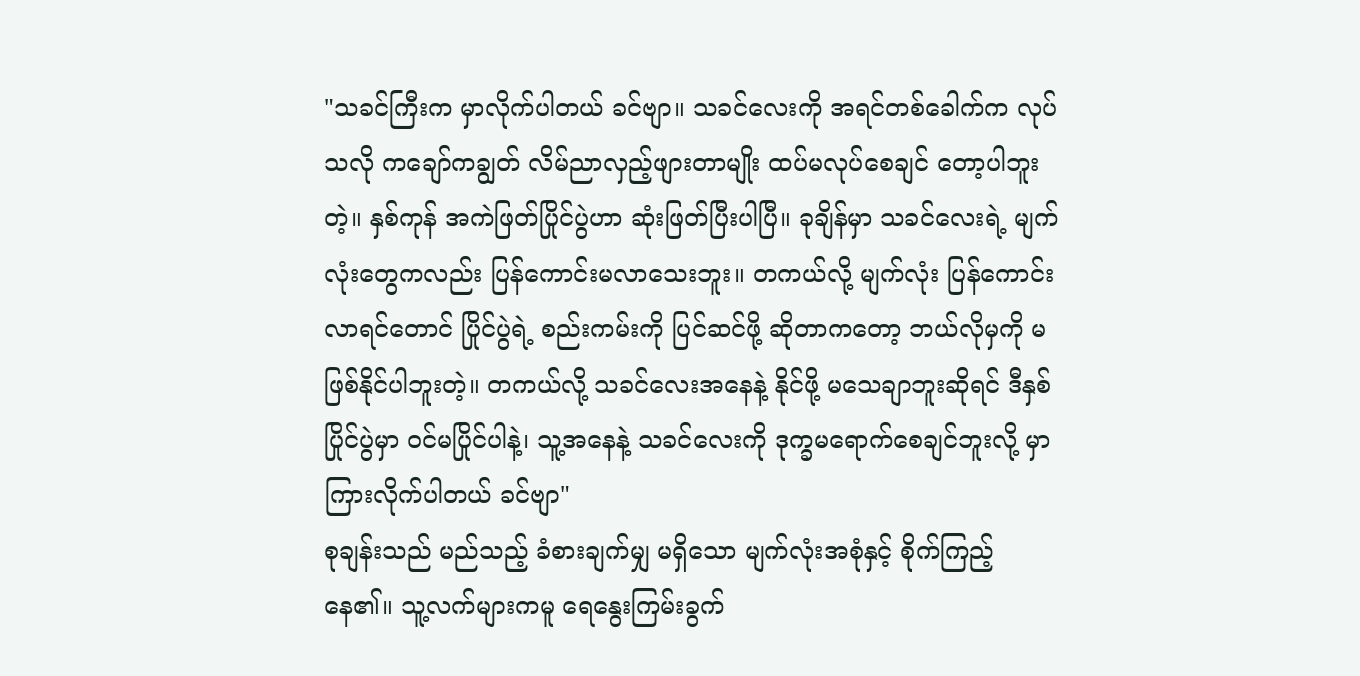"သခင်ကြီးက မှာလိုက်ပါတယ် ခင်ဗျာ။ သခင်လေးကို အရင်တစ်ခေါက်က လုပ်သလို ကချော်ကချွတ် လိမ်ညာလှည့်ဖျားတာမျိုး ထပ်မလုပ်စေချင် တော့ပါဘူးတဲ့။ နှစ်ကုန် အကဲဖြတ်ပြိုင်ပွဲဟာ ဆုံးဖြတ်ပြီးပါပြီ။ ခုချိန်မှာ သခင်လေးရဲ့ မျက်လုံးတွေကလည်း ပြန်ကောင်းမလာသေးဘူး။ တကယ်လို့ မျက်လုံး ပြန်ကောင်းလာရင်တောင် ပြိုင်ပွဲရဲ့ စည်းကမ်းကို ပြင်ဆင်ဖို့ ဆိုတာကတော့ ဘယ်လိုမှကို မဖြစ်နိုင်ပါဘူးတဲ့။ တကယ်လို့ သခင်လေးအနေနဲ့ နိုင်ဖို့ မသေချာဘူးဆိုရင် ဒီနှစ်ပြိုင်ပွဲမှာ ဝင်မပြိုင်ပါနဲ့၊ သူ့အနေနဲ့ သခင်လေးကို ဒုက္ခမရောက်စေချင်ဘူးလို့ မှာကြားလိုက်ပါတယ် ခင်ဗျာ"
စုချန်းသည် မည်သည့် ခံစားချက်မျှ မရှိသော မျက်လုံးအစုံနှင့် စိုက်ကြည့်နေ၏။ သူ့လက်များကမူ ရေနွေးကြမ်းခွက်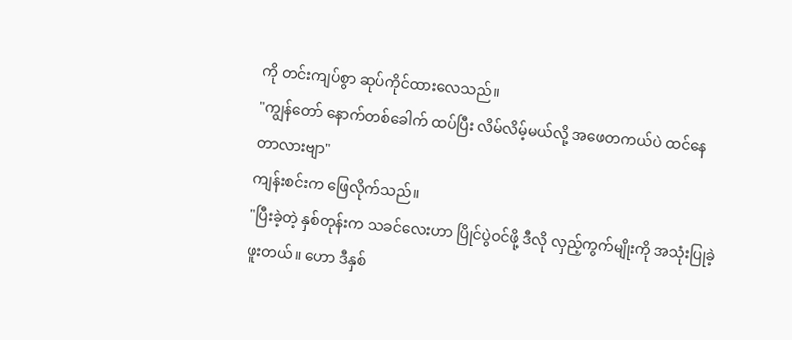ကို တင်းကျပ်စွာ ဆုပ်ကိုင်ထားလေသည်။
"ကျွန်တော် နောက်တစ်ခေါက် ထပ်ပြီး လိမ်လိမ့်မယ်လို့ အဖေတကယ်ပဲ ထင်နေတာလားဗျာ"
ကျန်းစင်းက ဖြေလိုက်သည်။
"ပြီးခဲ့တဲ့ နှစ်တုန်းက သခင်လေးဟာ ပြိုင်ပွဲဝင်ဖို့ ဒီလို လှည့်ကွက်မျိုးကို အသုံးပြုခဲ့ဖူးတယ်။ ဟော ဒီနှစ်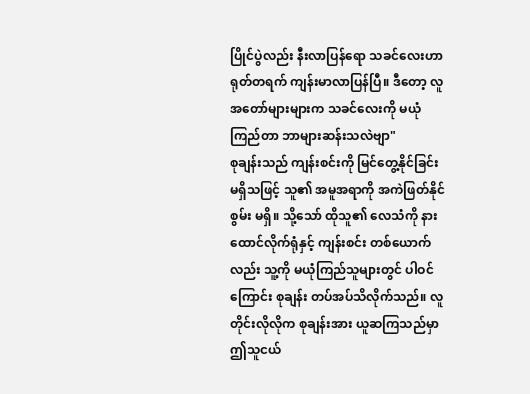ပြိုင်ပွဲလည်း နီးလာပြန်ရော သခင်လေးဟာ ရုတ်တရက် ကျန်းမာလာပြန်ပြီ။ ဒီတော့ လူအတော်များများက သခင်လေးကို မယုံကြည်တာ ဘာများဆန်းသလဲဗျာ"
စုချန်းသည် ကျန်းစင်းကို မြင်တွေ့နိုင်ခြင်း မရှိသဖြင့် သူ၏ အမူအရာကို အကဲဖြတ်နိုင်စွမ်း မရှိ။ သို့သော် ထိုသူ၏ လေသံကို နားထောင်လိုက်ရုံနှင့် ကျန်းစင်း တစ်ယောက်လည်း သူ့ကို မယုံကြည်သူများတွင် ပါဝင်ကြောင်း စုချန်း တပ်အပ်သိလိုက်သည်။ လူတိုင်းလိုလိုက စုချန်းအား ယူဆကြသည်မှာ ဤသူငယ်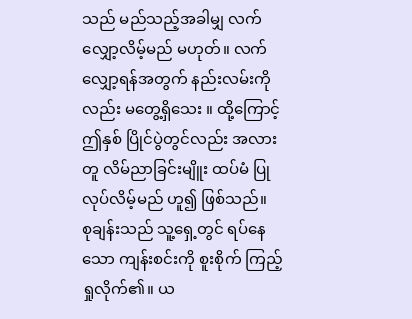သည် မည်သည့်အခါမျှ လက်လျှော့လိမ့်မည် မဟုတ်။ လက်လျှော့ရန်အတွက် နည်းလမ်းကိုလည်း မတွေ့ရှိသေး ။ ထို့ကြောင့် ဤနှစ် ပြိုင်ပွဲတွင်လည်း အလားတူ လိမ်ညာခြင်းမျိူး ထပ်မံ ပြုလုပ်လိမ့်မည် ဟူ၍ ဖြစ်သည်။
စုချန်းသည် သူ့ရှေ့တွင် ရပ်နေသော ကျန်းစင်းကို စူးစိုက် ကြည့်ရှုလိုက်၏။ ယ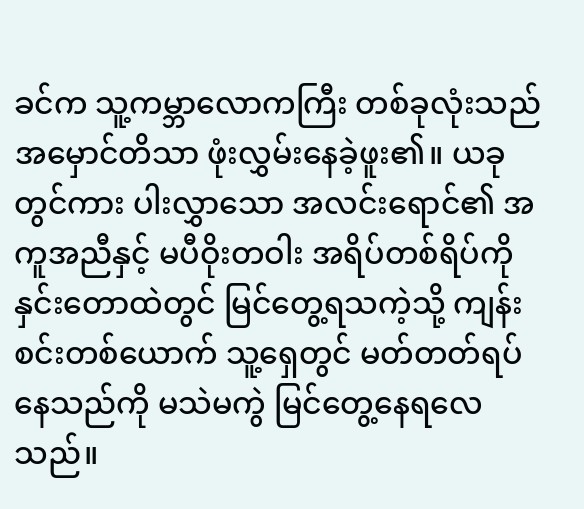ခင်က သူ့ကမ္ဘာလောကကြီး တစ်ခုလုံးသည် အမှောင်တိသာ ဖုံးလွှမ်းနေခဲ့ဖူး၏။ ယခုတွင်ကား ပါးလွှာသော အလင်းရောင်၏ အကူအညီနှင့် မပီဝိုးတဝါး အရိပ်တစ်ရိပ်ကို နှင်းတောထဲတွင် မြင်တွေ့ရသကဲ့သို့ ကျန်းစင်းတစ်ယောက် သူ့ရှေတွင် မတ်တတ်ရပ်နေသည်ကို မသဲမကွဲ မြင်တွေ့နေရလေသည်။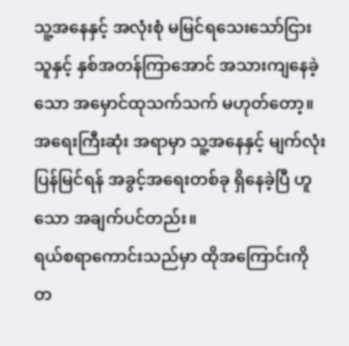သူ့အနေနှင့် အလုံးစုံ မမြင်ရသေးသော်ငြား သူနှင့် နှစ်အတန်ကြာအောင် အသားကျနေခဲ့သော အမှောင်ထုသက်သက် မဟုတ်တော့။ အရေးကြီးဆုံး အရာမှာ သူ့အနေနှင့် မျက်လုံးပြန်မြင်ရန် အခွင့်အရေးတစ်ခု ရှိနေခဲ့ပြီ ဟူသော အချက်ပင်တည်း။
ရယ်စရာကောင်းသည်မှာ ထိုအကြောင်းကို တ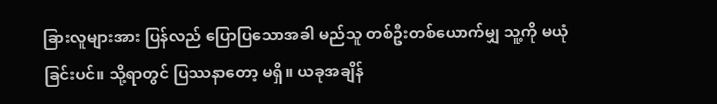ခြားလူများအား ပြန်လည် ပြောပြသောအခါ မည်သူ တစ်ဦးတစ်ယောက်မျှ သူ့ကို မယုံခြင်းပင်။ သို့ရာတွင် ပြဿနာတော့ မရှိ။ ယခုအချိန်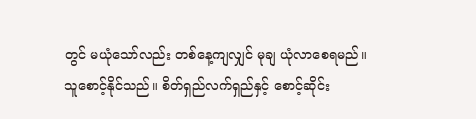တွင် မယုံသော်လည်း တစ်နေ့ကျလျှင် မုချ ယုံလာစေရမည်။ သူစောင့်နိုင်သည်။ စိတ်ရှည်လက်ရှည်နှင့် စောင့်ဆိုင်း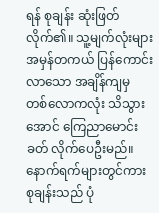ရန် စုချန်း ဆုံးဖြတ်လိုက်၏။ သူ့မျက်လုံးများ အမှန်တကယ် ပြန်ကောင်းလာသော အချိန်ကျမှ တစ်လောကလုံး သိသွားအောင် ကြေညာမောင်းခတ် လိုက်ပေဦးမည်။
နောက်ရက်များတွင်ကား စုချန်းသည် ပုံ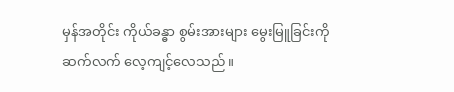မှန်အတိုင်း ကိုယ်ခန္ဓာ စွမ်းအားများ မွေးမြူခြင်းကို ဆက်လက် လေ့ကျင့်လေသည်။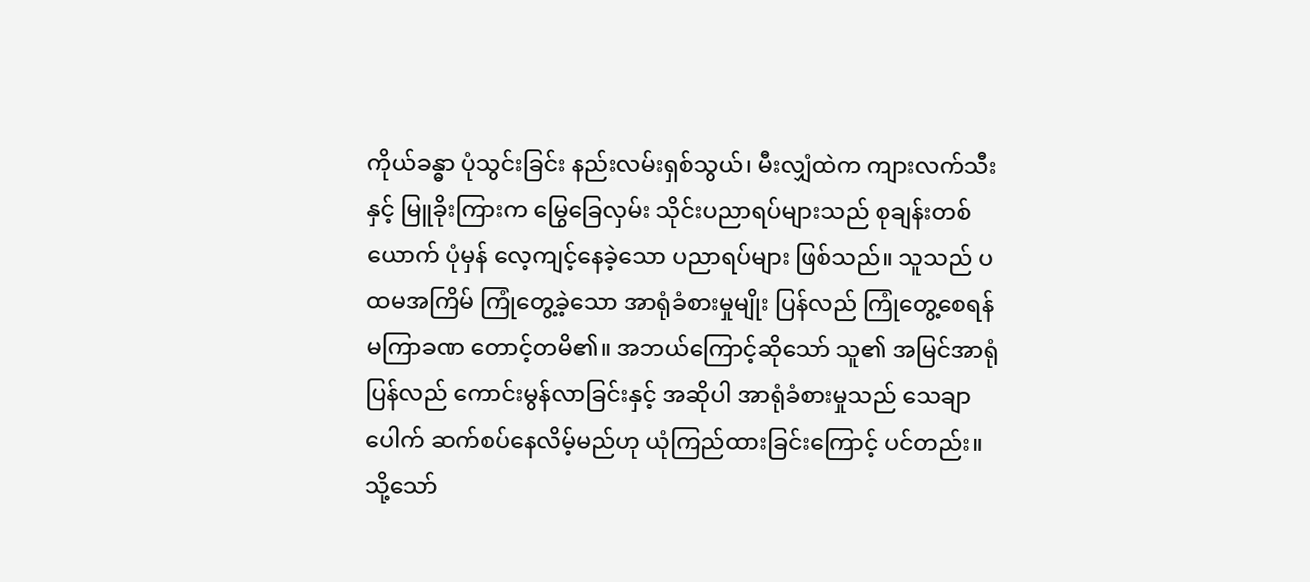ကိုယ်ခန္ဓာ ပုံသွင်းခြင်း နည်းလမ်းရှစ်သွယ်၊ မီးလျှံထဲက ကျားလက်သီးနှင့် မြူခိုးကြားက မြွေခြေလှမ်း သိုင်းပညာရပ်များသည် စုချန်းတစ်ယောက် ပုံမှန် လေ့ကျင့်နေခဲ့သော ပညာရပ်များ ဖြစ်သည်။ သူသည် ပထမအကြိမ် ကြုံတွေ့ခဲ့သော အာရုံခံစားမှုမျိုး ပြန်လည် ကြုံတွေ့စေရန် မကြာခဏ တောင့်တမိ၏။ အဘယ်ကြောင့်ဆိုသော် သူ၏ အမြင်အာရုံ ပြန်လည် ကောင်းမွန်လာခြင်းနှင့် အဆိုပါ အာရုံခံစားမှုသည် သေချာပေါက် ဆက်စပ်နေလိမ့်မည်ဟု ယုံကြည်ထားခြင်းကြောင့် ပင်တည်း။
သို့သော်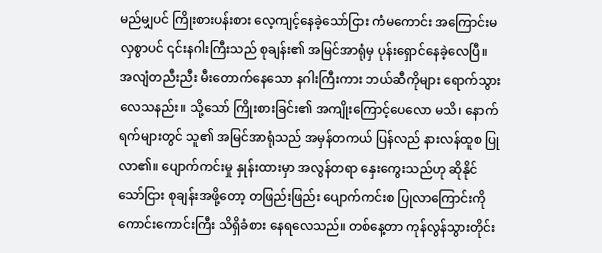မည်မျှပင် ကြိုးစားပန်းစား လေ့ကျင့်နေခဲ့သော်ငြား ကံမကောင်း အကြောင်းမလှစွာပင် ၎င်းနဂါးကြီးသည် စုချန်း၏ အမြင်အာရုံမှ ပုန်းရှောင်နေခဲ့လေပြီ။ အလျံတညီးညီး မီးတောက်နေသော နဂါးကြီးကား ဘယ်ဆီကိုများ ရောက်သွားလေသနည်း။ သို့သော် ကြိုးစားခြင်း၏ အကျိုးကြောင့်ပေလော မသိ၊ နောက်ရက်များတွင် သူ၏ အမြင်အာရုံသည် အမှန်တကယ် ပြန်လည် နားလန်ထူစ ပြုလာ၏။ ပျောက်ကင်းမှု နှုန်းထားမှာ အလွန်တရာ နှေးကွေးသည်ဟု ဆိုနိုင်သော်ငြား စုချန်းအဖို့တော့ တဖြည်းဖြည်း ပျောက်ကင်းစ ပြုလာကြောင်းကို ကောင်းကောင်းကြီး သိရှိခံစား နေရလေသည်။ တစ်နေ့တာ ကုန်လွန်သွားတိုင်း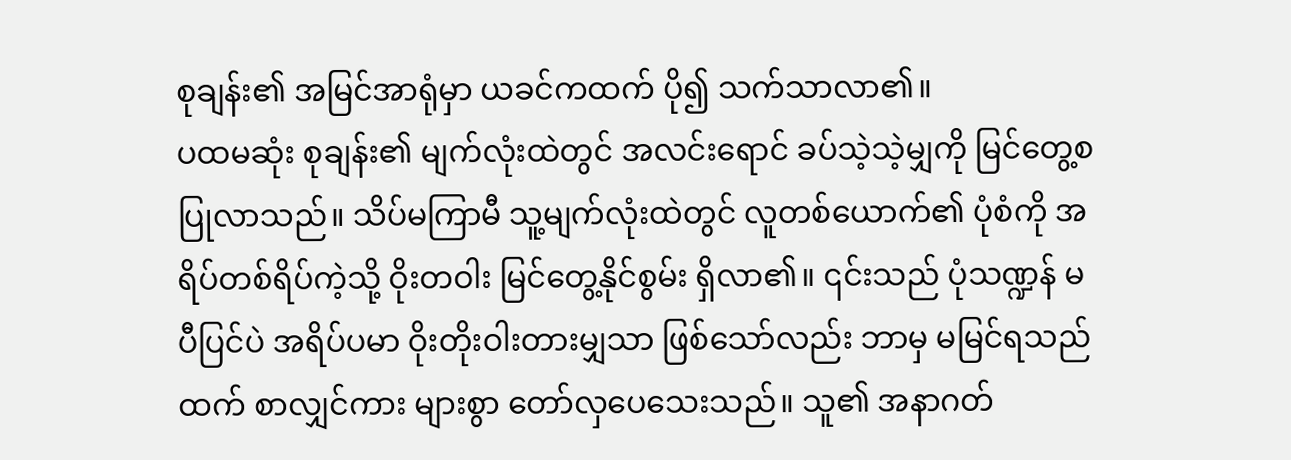စုချန်း၏ အမြင်အာရုံမှာ ယခင်ကထက် ပို၍ သက်သာလာ၏။
ပထမဆုံး စုချန်း၏ မျက်လုံးထဲတွင် အလင်းရောင် ခပ်သဲ့သဲ့မျှကို မြင်တွေ့စ ပြုလာသည်။ သိပ်မကြာမီ သူ့မျက်လုံးထဲတွင် လူတစ်ယောက်၏ ပုံစံကို အရိပ်တစ်ရိပ်ကဲ့သို့ ဝိုးတဝါး မြင်တွေ့နိုင်စွမ်း ရှိလာ၏။ ၎င်းသည် ပုံသဏ္ဍန် မပီပြင်ပဲ အရိပ်ပမာ ဝိုးတိုးဝါးတားမျှသာ ဖြစ်သော်လည်း ဘာမှ မမြင်ရသည်ထက် စာလျှင်ကား များစွာ တော်လှပေသေးသည်။ သူ၏ အနာဂတ်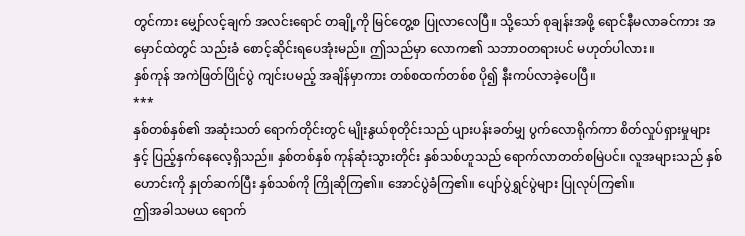တွင်ကား မျှော်လင့်ချက် အလင်းရောင် တချို့ကို မြင်တွေ့စ ပြုလာလေပြီ။ သို့သော် စုချန်းအဖို့ ရောင်နီမလာခင်ကား အမှောင်ထဲတွင် သည်းခံ စောင့်ဆိုင်းရပေအုံးမည်။ ဤသည်မှာ လောက၏ သဘာဝတရားပင် မဟုတ်ပါလား။
နှစ်ကုန် အကဲဖြတ်ပြိုင်ပွဲ ကျင်းပမည့် အချိန်မှာကား တစ်စထက်တစ်စ ပို၍ နီးကပ်လာခဲ့ပေပြီ။
***
နှစ်တစ်နှစ်၏ အဆုံးသတ် ရောက်တိုင်းတွင် မျိုးနွယ်စုတိုင်းသည် ပျားပန်းခတ်မျှ ပွက်လောရိုက်ကာ စိတ်လှုပ်ရှားမှုများနှင့် ပြည့်နှက်နေလေ့ရှိသည်။ နှစ်တစ်နှစ် ကုန်ဆုံးသွားတိုင်း နှစ်သစ်ဟူသည် ရောက်လာတတ်စမြဲပင်။ လူအများသည် နှစ်ဟောင်းကို နှုတ်ဆက်ပြီး နှစ်သစ်ကို ကြိုဆိုကြ၏။ အောင်ပွဲခံကြ၏။ ပျော်ပွဲရွှင်ပွဲများ ပြုလုပ်ကြ၏။
ဤအခါသမယ ရောက်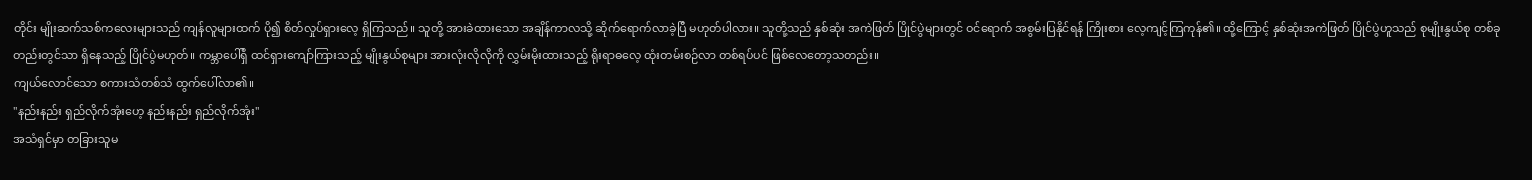တိုင်း မျိုးဆက်သစ်ကလေးများသည် ကျန်လူများထက် ပို၍ စိတ်လှုပ်ရှားလေ့ ရှိကြသည်။ သူတို့ အားခဲထားသော အချိန်ကာလသို့ ဆိုက်ရောက်လာခဲ့ပြီ မဟုတ်ပါလား။ သူတို့သည် နှစ်ဆုံး အကဲဖြတ် ပြိုင်ပွဲများတွင် ဝင်ရောက် အစွမ်းပြနိုင်ရန် ကြိုးစား လေ့ကျင့်ကြကုန်၏။ ထို့ကြောင့် နှစ်ဆုံးအကဲဖြတ် ပြိုင်ပွဲဟူသည် စုမျိုးနွယ်စု တစ်ခုတည်းတွင်သာ ရှိနေသည့် ပြိုင်ပွဲမဟုတ်။ ကမ္ဘာပေါ်ရှိ ထင်ရှားကျော်ကြားသည့် မျိုးနွယ်စုများ အားလုံးလိုလိုကို လွှမ်းမိုးထားသည့် ရိုးရာဓလေ့ ထုံးတမ်းစဉ်လာ တစ်ရပ်ပင် ဖြစ်လေတော့သတည်း။
ကျယ်လောင်သော စကားသံတစ်သံ ထွက်ပေါ်လာ၏။
"နည်းနည်း ရှည်လိုက်အုံးဟေ့ နည်းနည်း ရှည်လိုက်အုံး"
အသံရှင်မှာ တခြားသူမ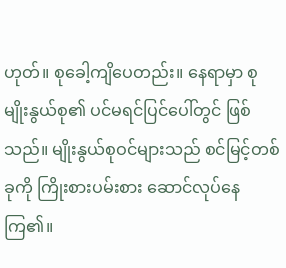ဟုတ်။ စုခေါ့ကျိပေတည်း။ နေရာမှာ စုမျိုးနွယ်စု၏ ပင်မရင်ပြင်ပေါ်တွင် ဖြစ်သည်။ မျိုးနွယ်စုဝင်များသည် စင်မြင့်တစ်ခုကို ကြိုးစားပမ်းစား ဆောင်လုပ်နေကြ၏။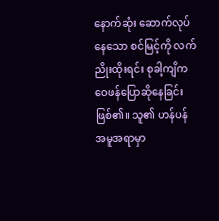နောက်ဆုံး ဆောက်လုပ်နေသော စင်မြင့်ကို လက်ညိုးထိုးရင်း စုခါ့ကျိက ဝေဖန်ပြောဆိုနေခြင်း ဖြစ်၏။ သူ၏ ဟန်ပန်အမူအရာမှာ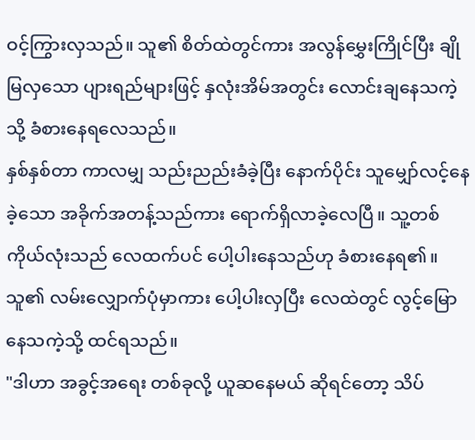ဝင့်ကြွားလှသည်။ သူ၏ စိတ်ထဲတွင်ကား အလွန်မွှေးကြိုင်ပြီး ချိုမြလှသော ပျားရည်များဖြင့် နှလုံးအိမ်အတွင်း လောင်းချနေသကဲ့သို့ ခံစားနေရလေသည်။
နှစ်နှစ်တာ ကာလမျှ သည်းညည်းခံခဲ့ပြီး နောက်ပိုင်း သူမျှော်လင့်နေခဲ့သော အခိုက်အတန့်သည်ကား ရောက်ရှိလာခဲ့လေပြီ။ သူ့တစ်ကိုယ်လုံးသည် လေထက်ပင် ပေါ့ပါးနေသည်ဟု ခံစားနေရ၏။ သူ၏ လမ်းလျှောက်ပုံမှာကား ပေါ့ပါးလှပြီး လေထဲတွင် လွင့်မြောနေသကဲ့သို့ ထင်ရသည်။
"ဒါဟာ အခွင့်အရေး တစ်ခုလို့ ယူဆနေမယ် ဆိုရင်တော့ သိပ်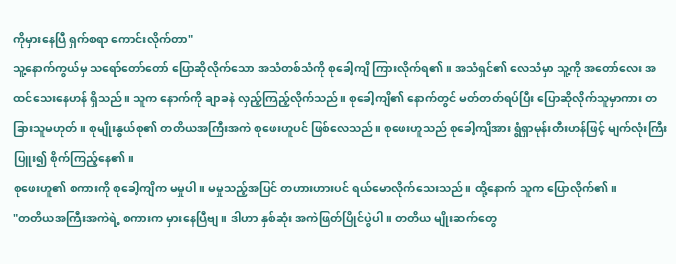ကိုမှားနေပြီ ရှက်စရာ ကောင်းလိုက်တာ"
သူ့နောက်ကွယ်မှ သရော်တော်တော် ပြောဆိုလိုက်သော အသံတစ်သံကို စုခေါ့ကျိ ကြားလိုက်ရ၏။ အသံရှင်၏ လေသံမှာ သူ့ကို အတော်လေး အထင်သေးနေဟန် ရှိသည်။ သူက နောက်ကို ချာခနဲ လှည့်ကြည့်လိုက်သည်။ စုခေါ့ကျိ၏ နောက်တွင် မတ်တတ်ရပ်ပြီး ပြောဆိုလိုက်သူမှာကား တခြားသူမဟုတ်။ စုမျိုးနွယ်စု၏ တတိယအကြီးအကဲ စုဖေးဟူပင် ဖြစ်လေသည်။ စုဖေးဟူသည် စုခေါ့ကျိအား ရွံရှာမုန်းတီးဟန်ဖြင့် မျက်လုံးကြီး ပြူး၍ စိုက်ကြည့်နေ၏။
စုဖေးဟူ၏ စကားကို စုခေါ့ကျိက မမှုပါ။ မမှုသည့်အပြင် တဟားဟားပင် ရယ်မောလိုက်သေးသည်။ ထို့နောက် သူက ပြောလိုက်၏။
"တတိယအကြီးအကဲရဲ့ စကားက မှားနေပြီဗျ။ ဒါဟာ နှစ်ဆုံး အကဲဖြတ်ပြိုင်ပွဲပါ။ တတိယ မျိုးဆက်တွေ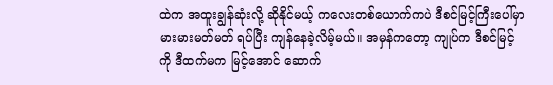ထဲက အထူးချွန်ဆုံးလို့ ဆိုနိုင်မယ့် ကလေးတစ်ယောက်ကပဲ ဒီစင်မြင့်ကြီးပေါ်မှာ မားမားမတ်မတ် ရပ်ပြီး ကျန်နေခဲ့လိမ့်မယ်။ အမှန်ကတော့ ကျုပ်က ဒီစင်မြင့်ကို ဒီထက်မက မြင့်အောင် ဆောက်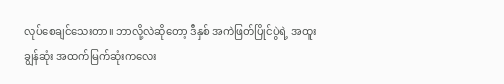လုပ်စေချင်သေးတာ။ ဘာလို့လဲဆိုတော့ ဒီနှစ် အကဲဖြတ်ပြိုင်ပွဲရဲ့ အထူးချွန်ဆုံး အထက်မြက်ဆုံးကလေး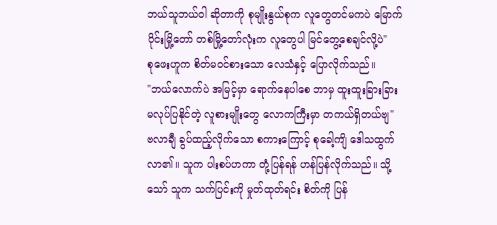ဘယ်သူဘယ်ဝါ ဆိုတာကို စုမျိုးနွယ်စုက လူတွေတင်မကပဲ မြောက်ပိုင်းမြို့တော် တစ်မြို့တော်လုံးက လူတွေပါ မြင်တွေ့စေချင်လို့ပဲ"
စုဖေးဟူက စိတ်မဝင်စားသော လေသံနှင့် ပြောလိုက်သည်။
"ဘယ်လောက်ပဲ အမြင့်မှာ ရောက်နေပါစေ ဘာမှ ထူးထူးခြားခြား မလုပ်ပြနိုင်တဲ့ လူစားမျိုးတွေ လောကကြီးမှာ တကယ်ရှိတယ်ဗျ"
ဗလာချီ ခွပ်ထည့်လိုက်သော စကားကြောင့် စုခေါ့ကျိ ဒေါသထွက်လာ၏။ သူက ပါးစပ်ဟကာ တုံ့ပြန်ရန် ဟန်ပြန်လိုက်သည်။ သို့သော် သူက သက်ပြင်းကို မှုတ်ထုတ်ရင်း စိတ်ကို ပြန်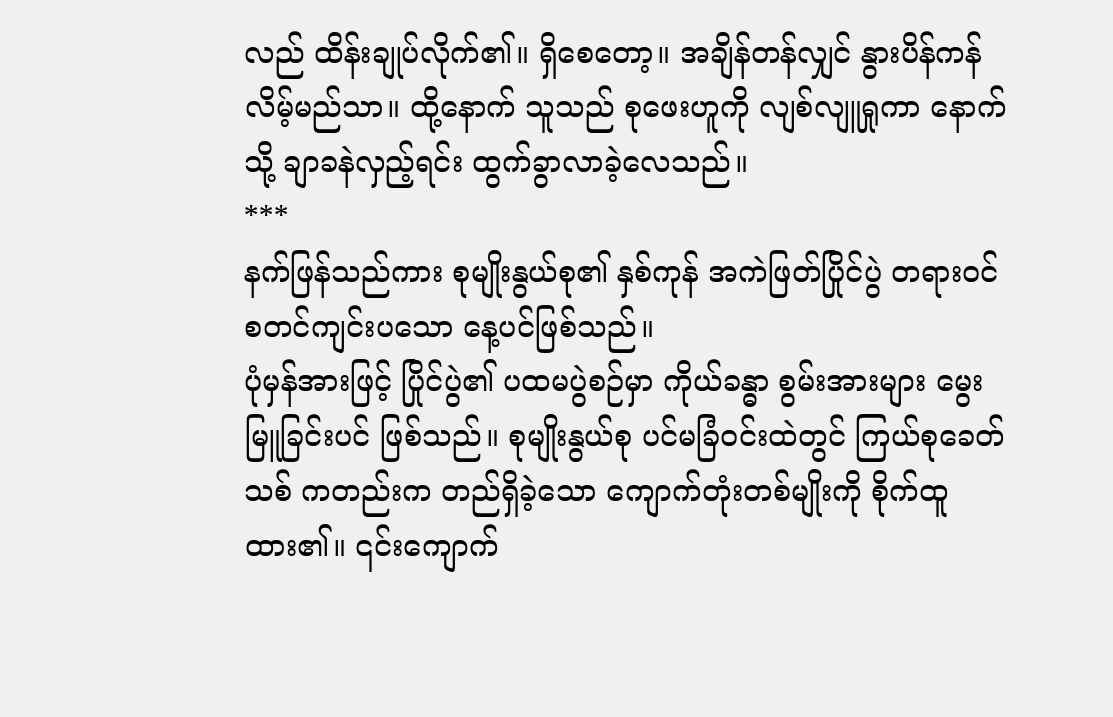လည် ထိန်းချုပ်လိုက်၏။ ရှိစေတော့။ အချိန်တန်လျှင် နွားပိန်ကန်လိမ့်မည်သာ။ ထို့နောက် သူသည် စုဖေးဟူကို လျစ်လျူရှုကာ နောက်သို့ ချာခနဲလှည့်ရင်း ထွက်ခွာလာခဲ့လေသည်။
***
နက်ဖြန်သည်ကား စုမျိုးနွယ်စု၏ နှစ်ကုန် အကဲဖြတ်ပြိုင်ပွဲ တရားဝင် စတင်ကျင်းပသော နေ့ပင်ဖြစ်သည်။
ပုံမှန်အားဖြင့် ပြိုင်ပွဲ၏ ပထမပွဲစဉ်မှာ ကိုယ်ခန္ဓာ စွမ်းအားများ မွေးမြူခြင်းပင် ဖြစ်သည်။ စုမျိုးနွယ်စု ပင်မခြံဝင်းထဲတွင် ကြယ်စုခေတ်သစ် ကတည်းက တည်ရှိခဲ့သော ကျောက်တုံးတစ်မျိုးကို စိုက်ထူထား၏။ ၎င်းကျောက်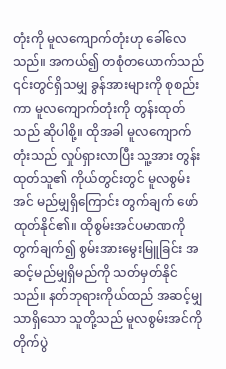တုံးကို မူလကျောက်တုံးဟု ခေါ်လေသည်။ အကယ်၍ တစုံတယောက်သည် ၎င်းတွင်ရှိသမျှ ခွန်အားများကို စုစည်းကာ မူလကျောက်တုံးကို တွန်းထုတ်သည် ဆိုပါစို့။ ထိုအခါ မူလကျောက်တုံးသည် လှုပ်ရှားလာပြီး သူ့အား တွန်းထုတ်သူ၏ ကိုယ်တွင်းတွင် မူလစွမ်းအင် မည်မျှရှိကြောင်း တွက်ချက် ဖော်ထုတ်နိုင်၏။ ထိုစွမ်းအင်ပမာဏကို တွက်ချက်၍ စွမ်းအားမွေးမြူခြင်း အဆင့်မည်မျှရှိမည်ကို သတ်မှတ်နိုင်သည်။ နတ်ဘုရားကိုယ်ထည် အဆင့်မျှသာရှိသော သူတို့သည် မူလစွမ်းအင်ကို တိုက်ပွဲ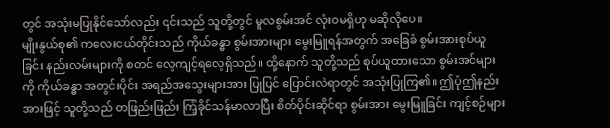တွင် အသုံးမပြုနိုင်သော်လည်း ၎င်းသည် သူတို့တွင် မူလစွမ်းအင် လုံးဝမရှိဟု မဆိုလိုပေ။
မျိုးနွယ်စု၏ ကလေးငယ်တိုင်းသည် ကိုယ်ခန္ဓာ စွမ်းအားများ မွေးမြူရန်အတွက် အခြေခံ စွမ်းအားစုပ်ယူခြင်း နည်းလမ်းများကို စတင် လေ့ကျင့်ရလေ့ရှိသည်။ ထို့နောက် သူတို့သည် စုပ်ယူထားသော စွမ်းအင်များကို ကိုယ်ခန္ဓာ အတွင်းပိုင်း အရည်အသွေးများအား ပြုပြင် ပြောင်းလဲရာတွင် အသုံးပြုကြ၏။ ဤပုံဤနည်းအားဖြင့် သူတို့သည် တဖြည်းဖြည်း ကြံ့ခိုင်သန်မာလာပြီး စိတ်ပိုင်းဆိုင်ရာ စွမ်းအား မွေးမြူခြင်း ကျင့်စဉ်များ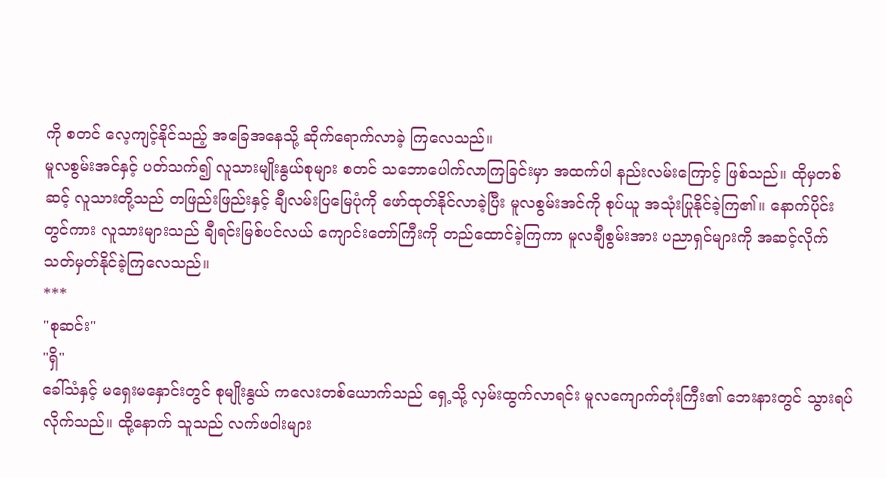ကို စတင် လေ့ကျင့်နိုင်သည့် အခြေအနေသို့ ဆိုက်ရောက်လာခဲ့ ကြလေသည်။
မူလစွမ်းအင်နှင့် ပတ်သက်၍ လူသားမျိုးနွယ်စုများ စတင် သဘောပေါက်လာကြခြင်းမှာ အထက်ပါ နည်းလမ်းကြောင့် ဖြစ်သည်။ ထိုမှတစ်ဆင့် လူသားတို့သည် တဖြည်းဖြည်းနှင့် ချီလမ်းပြမြေပုံကို ဖော်ထုတ်နိုင်လာခဲ့ပြီး မူလစွမ်းအင်ကို စုပ်ယူ အသုံးပြုနိုင်ခဲ့ကြ၏။ နောက်ပိုင်းတွင်ကား လူသားများသည် ချီရင်းမြစ်ပင်လယ် ကျောင်းတော်ကြီးကို တည်ထောင်ခဲ့ကြကာ မူလချီစွမ်းအား ပညာရှင်များကို အဆင့်လိုက် သတ်မှတ်နိုင်ခဲ့ကြလေသည်။
***
"စုဆင်း"
"ရှိ"
ခေါ်သံနှင့် မရှေးမနှောင်းတွင် စုမျိုးနွယ် ကလေးတစ်ယောက်သည် ရှေ့သို့ လှမ်းထွက်လာရင်း မူလကျောက်တုံးကြီး၏ ဘေးနားတွင် သွားရပ်လိုက်သည်။ ထို့နောက် သူသည် လက်ဖဝါးများ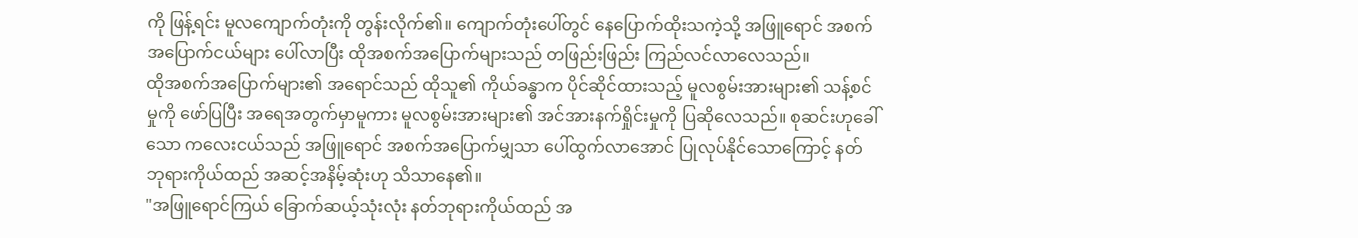ကို ဖြန့်ရင်း မူလကျောက်တုံးကို တွန်းလိုက်၏။ ကျောက်တုံးပေါ်တွင် နေပြောက်ထိုးသကဲ့သို့ အဖြူရောင် အစက်အပြောက်ငယ်များ ပေါ်လာပြီး ထိုအစက်အပြောက်များသည် တဖြည်းဖြည်း ကြည်လင်လာလေသည်။
ထိုအစက်အပြောက်များ၏ အရောင်သည် ထိုသူ၏ ကိုယ်ခန္ဓာက ပိုင်ဆိုင်ထားသည့် မူလစွမ်းအားများ၏ သန့်စင်မှုကို ဖော်ပြပြီး အရေအတွက်မှာမူကား မူလစွမ်းအားများ၏ အင်အားနက်ရှိုင်းမှုကို ပြဆိုလေသည်။ စုဆင်းဟုခေါ်သော ကလေးငယ်သည် အဖြူရောင် အစက်အပြောက်မျှသာ ပေါ်ထွက်လာအောင် ပြုလုပ်နိုင်သောကြောင့် နတ်ဘုရားကိုယ်ထည် အဆင့်အနိမ့်ဆုံးဟု သိသာနေ၏။
"အဖြူရောင်ကြယ် ခြောက်ဆယ့်သုံးလုံး နတ်ဘုရားကိုယ်ထည် အ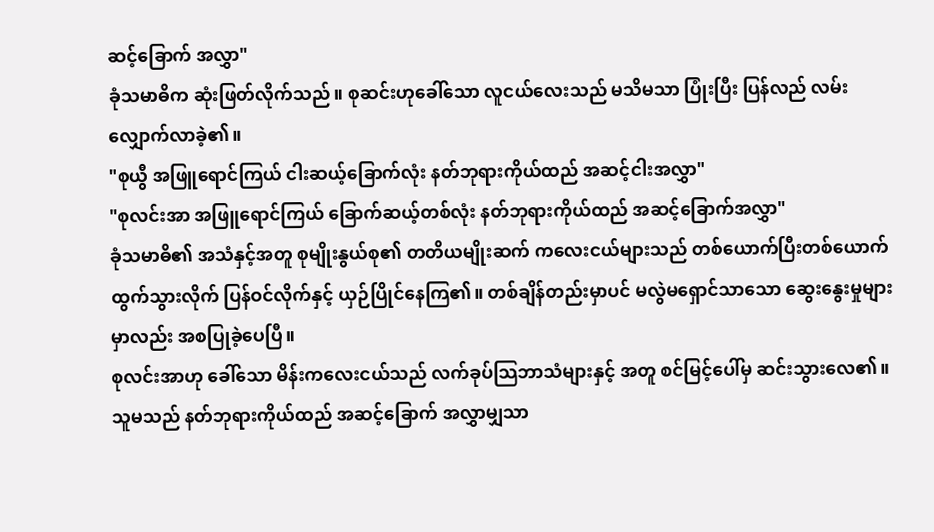ဆင့်ခြောက် အလွှာ"
ခုံသမာဓိက ဆုံးဖြတ်လိုက်သည်။ စုဆင်းဟုခေါ်သော လူငယ်လေးသည် မသိမသာ ပြုံးပြီး ပြန်လည် လမ်းလျှောက်လာခဲ့၏။
"စုယွီ အဖြူရောင်ကြယ် ငါးဆယ့်ခြောက်လုံး နတ်ဘုရားကိုယ်ထည် အဆင့်ငါးအလွှာ"
"စုလင်းအာ အဖြူရောင်ကြယ် ခြောက်ဆယ့်တစ်လုံး နတ်ဘုရားကိုယ်ထည် အဆင့်ခြောက်အလွှာ"
ခုံသမာဓိ၏ အသံနှင့်အတူ စုမျိုးနွယ်စု၏ တတိယမျိုးဆက် ကလေးငယ်များသည် တစ်ယောက်ပြီးတစ်ယောက် ထွက်သွားလိုက် ပြန်ဝင်လိုက်နှင့် ယှဉ်ပြိုင်နေကြ၏။ တစ်ချိန်တည်းမှာပင် မလွဲမရှောင်သာသော ဆွေးနွေးမှုများမှာလည်း အစပြုခဲ့ပေပြီ။
စုလင်းအာဟု ခေါ်သော မိန်းကလေးငယ်သည် လက်ခုပ်သြဘာသံများနှင့် အတူ စင်မြင့်ပေါ်မှ ဆင်းသွားလေ၏။ သူမသည် နတ်ဘုရားကိုယ်ထည် အဆင့်ခြောက် အလွှာမျှသာ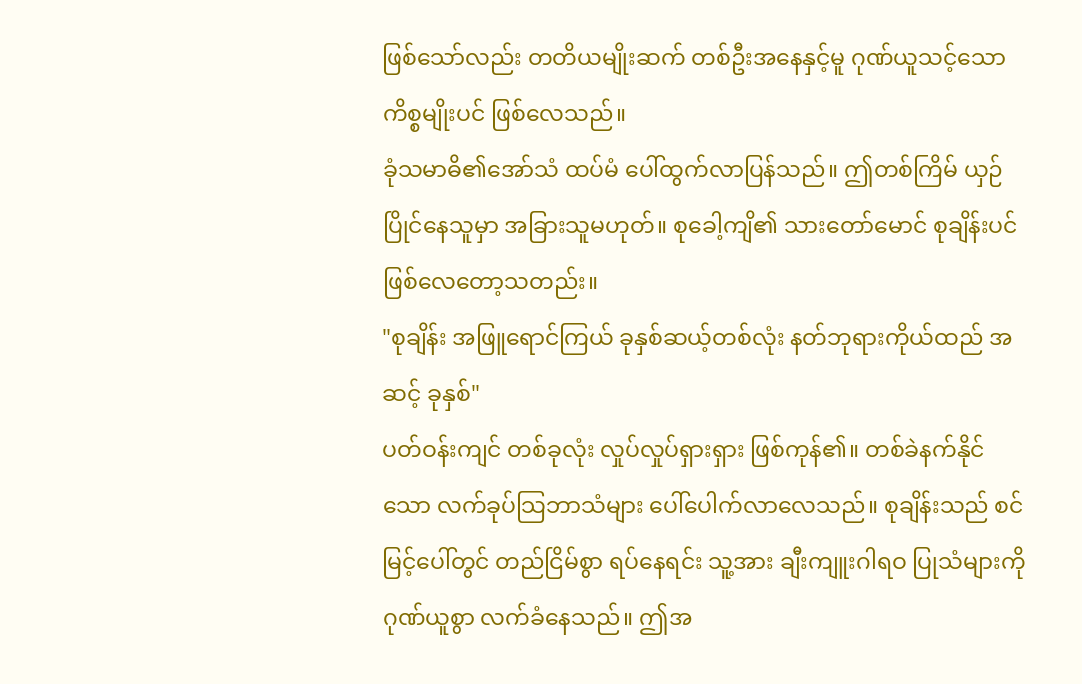ဖြစ်သော်လည်း တတိယမျိုးဆက် တစ်ဦးအနေနှင့်မူ ဂုဏ်ယူသင့်သော ကိစ္စမျိုးပင် ဖြစ်လေသည်။
ခုံသမာဓိ၏အော်သံ ထပ်မံ ပေါ်ထွက်လာပြန်သည်။ ဤတစ်ကြိမ် ယှဉ်ပြိုင်နေသူမှာ အခြားသူမဟုတ်။ စုခေါ့ကျိ၏ သားတော်မောင် စုချိန်းပင် ဖြစ်လေတော့သတည်း။
"စုချိန်း အဖြူရောင်ကြယ် ခုနှစ်ဆယ့်တစ်လုံး နတ်ဘုရားကိုယ်ထည် အဆင့် ခုနှစ်"
ပတ်ဝန်းကျင် တစ်ခုလုံး လှုပ်လှုပ်ရှားရှား ဖြစ်ကုန်၏။ တစ်ခဲနက်နိုင်သော လက်ခုပ်သြဘာသံများ ပေါ်ပေါက်လာလေသည်။ စုချိန်းသည် စင်မြင့်ပေါ်တွင် တည်ငြိမ်စွာ ရပ်နေရင်း သူ့အား ချီးကျူးဂါရဝ ပြုသံများကို ဂုဏ်ယူစွာ လက်ခံနေသည်။ ဤအ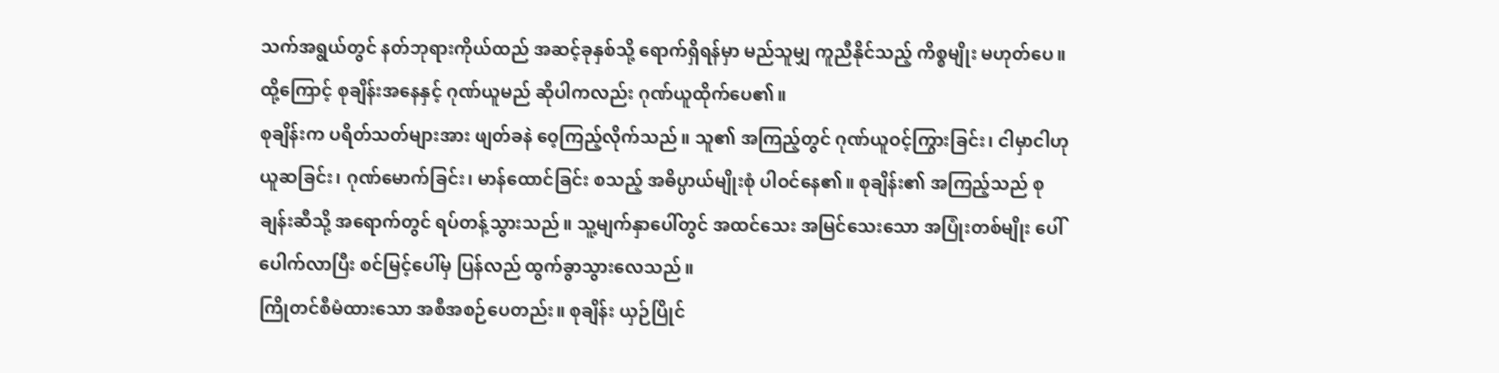သက်အရွယ်တွင် နတ်ဘုရားကိုယ်ထည် အဆင့်ခုနှစ်သို့ ရောက်ရှိရန်မှာ မည်သူမျှ ကူညီနိုင်သည့် ကိစ္စမျိုး မဟုတ်ပေ။ ထို့ကြောင့် စုချိန်းအနေနှင့် ဂုဏ်ယူမည် ဆိုပါကလည်း ဂုဏ်ယူထိုက်ပေ၏။
စုချိန်းက ပရိတ်သတ်များအား ဖျတ်ခနဲ ဝေ့ကြည့်လိုက်သည်။ သူ၏ အကြည့်တွင် ဂုဏ်ယူဝင့်ကြွားခြင်း၊ ငါမှာငါဟု ယူဆခြင်း၊ ဂုဏ်မောက်ခြင်း၊ မာန်ထောင်ခြင်း စသည့် အဓိပ္ပာယ်မျိုးစုံ ပါဝင်နေ၏။ စုချိန်း၏ အကြည့်သည် စုချန်းဆီသို့ အရောက်တွင် ရပ်တန့်သွားသည်။ သူ့မျက်နှာပေါ်တွင် အထင်သေး အမြင်သေးသော အပြုံးတစ်မျိုး ပေါ်ပေါက်လာပြီး စင်မြင့်ပေါ်မှ ပြန်လည် ထွက်ခွာသွားလေသည်။
ကြိုတင်စီမံထားသော အစီအစဉ်ပေတည်း။ စုချိန်း ယှဉ်ပြိုင်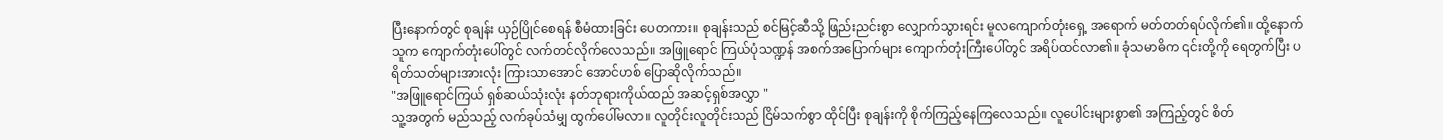ပြီးနောက်တွင် စုချန်း ယှဉ်ပြိုင်စေရန် စီမံထားခြင်း ပေတကား။ စုချန်းသည် စင်မြင့်ဆီသို့ ဖြည်းညင်းစွာ လျှောက်သွားရင်း မူလကျောက်တုံးရှေ့ အရောက် မတ်တတ်ရပ်လိုက်၏။ ထို့နောက် သူက ကျောက်တုံးပေါ်တွင် လက်တင်လိုက်လေသည်။ အဖြူရောင် ကြယ်ပုံသဏ္ဍန် အစက်အပြောက်များ ကျောက်တုံးကြီးပေါ်တွင် အရိပ်ထင်လာ၏။ ခုံသမာဓိက ၎င်းတို့ကို ရေတွက်ပြီး ပရိတ်သတ်များအားလုံး ကြားသာအောင် အောင်ဟစ် ပြောဆိုလိုက်သည်။
"အဖြူရောင်ကြယ် ရှစ်ဆယ်သုံးလုံး နတ်ဘုရားကိုယ်ထည် အဆင့်ရှစ်အလွှာ "
သူ့အတွက် မည်သည့် လက်ခုပ်သံမျှ ထွက်ပေါ်မလာ။ လူတိုင်းလူတိုင်းသည် ငြိမ်သက်စွာ ထိုင်ပြီး စုချန်းကို စိုက်ကြည့်နေကြလေသည်။ လူပေါင်းများစွာ၏ အကြည့်တွင် စိတ်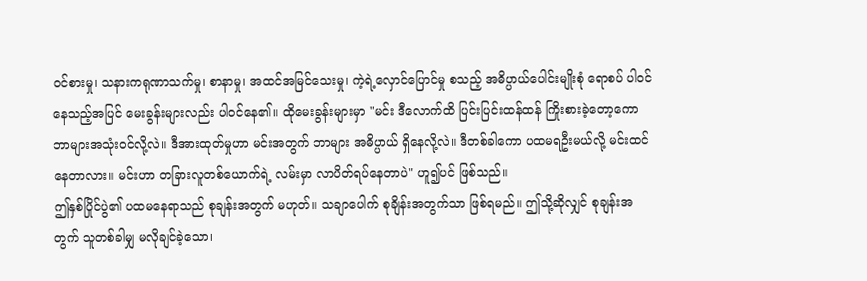ဝင်စားမှု၊ သနားကရုဏာသက်မှု၊ စာနာမှု၊ အထင်အမြင်သေးမှု၊ ကဲ့ရဲ့လှောင်ပြောင်မှု စသည့် အဓိပ္ပာယ်ပေါင်းမျိုးစုံ ရောစပ် ပါဝင်နေသည့်အပြင် မေးခွန်းများလည်း ပါဝင်နေ၏။ ထိုမေးခွန်းများမှာ "မင်း ဒီလောက်ထိ ပြင်းပြင်းထန်ထန် ကြိုးစားခဲ့တော့ကော ဘာများအသုံးဝင်လို့လဲ။ ဒီအားထုတ်မှုဟာ မင်းအတွက် ဘာများ အဓိပ္ပာယ် ရှိနေလို့လဲ။ ဒီတစ်ခါကော ပထမရဦးမယ်လို့ မင်းထင်နေတာလား။ မင်းဟာ တခြားလူတစ်ယောက်ရဲ့ လမ်းမှာ လာပိတ်ရပ်နေတာပဲ" ဟူ၍ပင် ဖြစ်သည်။
ဤနှစ်ပြိုင်ပွဲ၏ ပထမနေရာသည် စုချန်းအတွက် မဟုတ်။ သချာပေါက် စုချိန်းအတွက်သာ ဖြစ်ရမည်။ ဤသို့ဆိုလျှင် စုချန်းအတွက် သူတစ်ခါမျှ မလိုချင်ခဲ့သော၊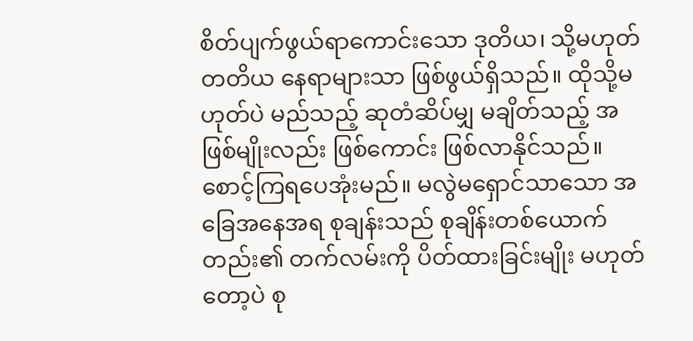စိတ်ပျက်ဖွယ်ရာကောင်းသော ဒုတိယ၊ သို့မဟုတ် တတိယ နေရာများသာ ဖြစ်ဖွယ်ရှိသည်။ ထိုသို့မဟုတ်ပဲ မည်သည့် ဆုတံဆိပ်မျှ မချိတ်သည့် အဖြစ်မျိုးလည်း ဖြစ်ကောင်း ဖြစ်လာနိုင်သည်။ စောင့်ကြရပေအုံးမည်။ မလွဲမရှောင်သာသော အခြေအနေအရ စုချန်းသည် စုချိန်းတစ်ယောက်တည်း၏ တက်လမ်းကို ပိတ်ထားခြင်းမျိုး မဟုတ်တော့ပဲ စု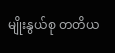မျိုးနွယ်စု တတိယ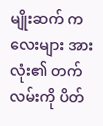မျိုးဆက် ကလေးများ အားလုံး၏ တက်လမ်းကို ပိတ်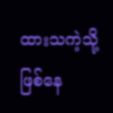ထားသကဲ့သို့ ဖြစ်နေ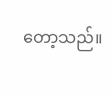တော့သည်။